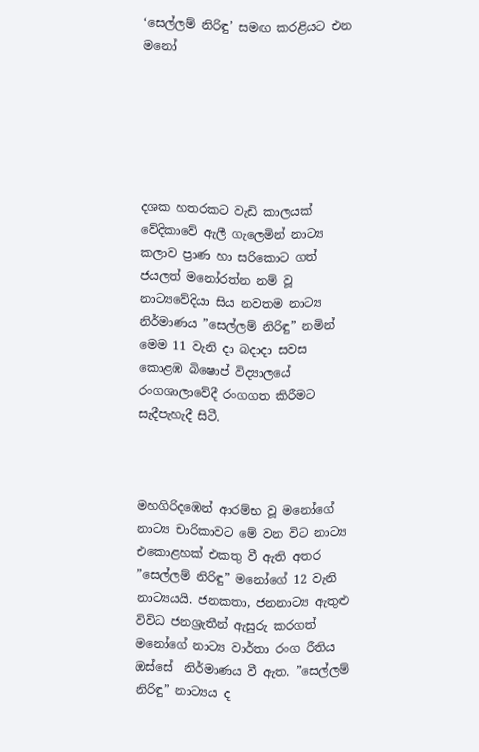‘සෙල්ලම් නිරිඳු’ සමඟ කරළියට එන මනෝ






දශක හතරකට වැඩි කාලයක් වේදිකාවේ ඇලී ගැලෙමින් නාට්‍ය කලාව ප්‍රාණ හා සරිකොට ගත් ජයලත් මනෝරත්න නම් වූ නාට්‍යවේදියා සිය නවතම නාට්‍ය නිර්මාණය ”සෙල්ලම් නිරිඳු” නමින් මෙම 11 වැනි දා බදාදා සවස කොළඹ බිෂොප් විද්‍යාලයේ රංගශාලාවේදී රංගගත කිරීමට සැදීපැහැදී සිටී.



මහගිරිදඹෙන් ආරම්භ වූ මනෝගේ නාට්‍ය චාරිකාවට මේ වන විට නාට්‍ය එකොළහක් එකතු වී ඇති අතර ”සෙල්ලම් නිරිඳු” මනෝගේ 12 වැනි නාට්‍යයයි. ජනකතා, ජනනාට්‍ය ඇතුළු විවිධ ජනශ්‍රැතීන් ඇසුරු කරගත් මනෝගේ නාට්‍ය වාර්තා රංග රීතිය ඔස්සේ  නිර්මාණය වී ඇත. ”සෙල්ලම් නිරිඳු” නාට්‍යය ද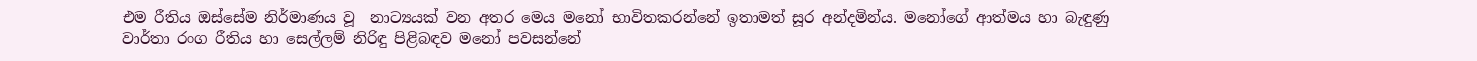එම රීතිය ඔස්සේම නිර්මාණය වූ  නාට්‍යයක් වන අතර මෙය මනෝ භාවිතකරන්නේ ඉතාමත් සූර අන්දමින්ය. මනෝගේ ආත්මය හා බැඳුණු වාර්තා රංග රීතිය හා සෙල්ලම් නිරිඳු පිළිබඳව මනෝ පවසන්නේ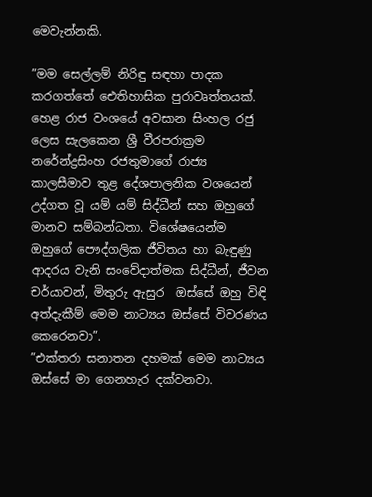මෙවැන්නකි.

”මම සෙල්ලම් නිරිඳු සඳහා පාදක කරගත්තේ ඓතිහාසික පුරාවෘත්තයක්.  හෙළ රාජ වංශයේ අවසාන සිංහල රජු ලෙස සැලකෙන ශ්‍රී වීරපරාක්‍රම නරේන්ද්‍රසිංහ රජතුමාගේ රාජ්‍ය කාලසීමාව තුළ දේශපාලනික වශයෙන් උද්ගත වූ යම් යම් සිද්ධීන් සහ ඔහුගේ මානව සම්බන්ධතා. විශේෂයෙන්ම ඔහුගේ පෞද්ගලික ජීවිතය හා බැඳුණු ආදරය වැනි සංවේදාත්මක සිද්ධීන්, ජීවන චර්යාවන්, මිතුරු ඇසුර  ඔස්සේ ඔහු විඳි අත්දැකීම් මෙම නාට්‍යය ඔස්සේ විවරණය කෙරෙනවා”.
”එක්තරා සනාතන දහමක් මෙම නාට්‍යය ඔස්සේ මා ගෙනහැර දක්වනවා.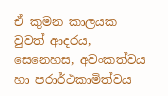ඒ කුමන කාලයක වුවත් ආදරය, සෙනෙහස, අවංකත්වය හා පරාර්ථකාමිත්වය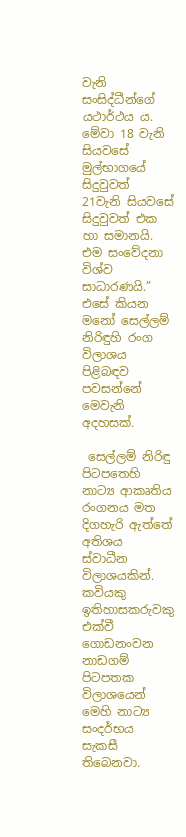වැනි සංසිද්ධීන්ගේ යථාර්ථය ය. මේවා 18 වැනි සියවසේ මුල්භාගයේ සිදුවුවත් 21වැනි සියවසේ සිදුවුවත් එක හා සමානයි. එම සංවේදනා විශ්ව සාධාරණයි.”
එසේ කියන මනෝ සෙල්ලම් නිරිඳුහි රංග විලාශය පිළිබඳව පවසන්නේ මෙවැනි අදහසක්.

 සෙල්ලම් නිරිඳු පිටපතෙහි නාට්‍ය ආකෘතිය රංගනය මත දිගහැරි ඇත්තේ අතිශය ස්වාධීන විලාශයකින්. කවියකු ඉතිහාසකරුවකු එක්වී ගොඩනංවන නාඩගම් පිටපතක විලාශයෙන් මෙහි නාට්‍ය සංදර්භය සැකසී තිබෙනවා.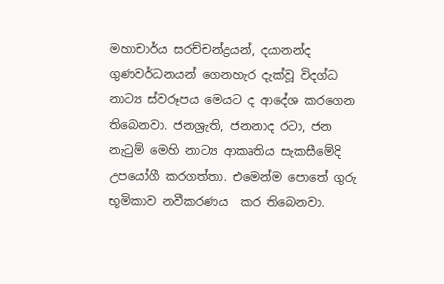මහාචාර්ය සරච්චන්ද්‍රයන්, දයානන්ද ගුණවර්ධනයන් ගෙනහැර දැක්වූ විදග්ධ නාට්‍ය ස්වරූපය මෙයට ද ආදේශ කරගෙන තිබෙනවා. ජනශ්‍රැති, ජනනාද රටා, ජන නැටුම් මෙහි නාට්‍ය ආකෘතිය සැකසීමේදි උපයෝගී කරගත්තා. එමෙන්ම පොතේ ගුරු භූමිකාව නවීකරණය  කර තිබෙනවා.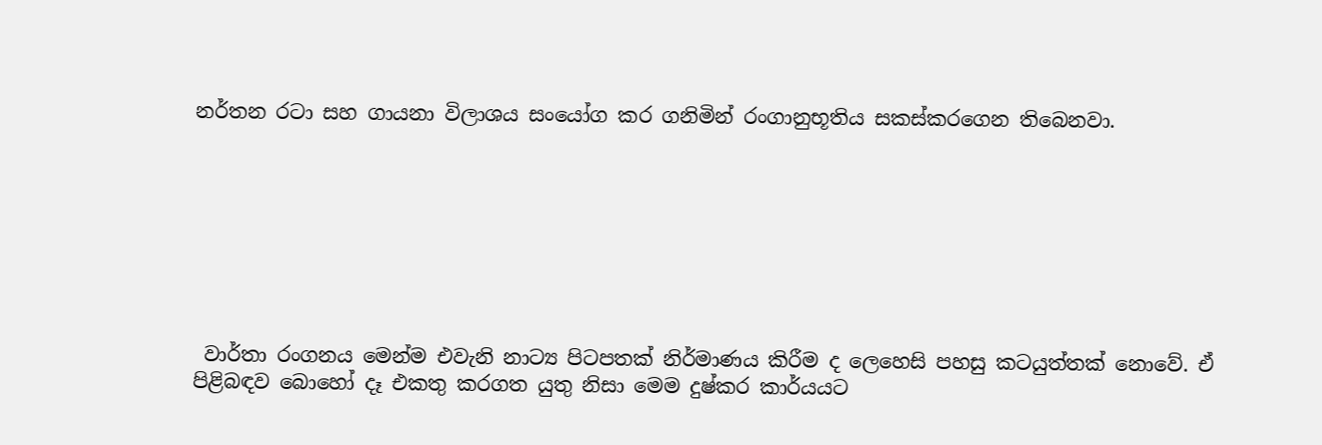නර්තන රටා සහ ගායනා විලාශය සංයෝග කර ගනිමින් රංගානුභූතිය සකස්කරගෙන තිබෙනවා.








 වාර්තා රංගනය මෙන්ම එවැනි නාට්‍ය පිටපතක් නිර්මාණය කිරීම ද ලෙහෙසි පහසු කටයුත්තක් නොවේ. ඒ පිළිබඳව බොහෝ දෑ එකතු කරගත යුතු නිසා මෙම දුෂ්කර කාර්යයට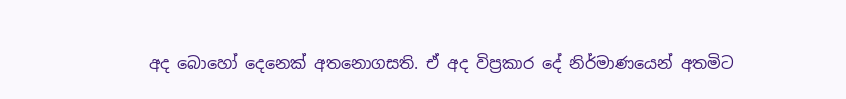අද බොහෝ දෙනෙක් අතනොගසති. ඒ අද විප්‍රකාර දේ නිර්මාණයෙන් අතමිට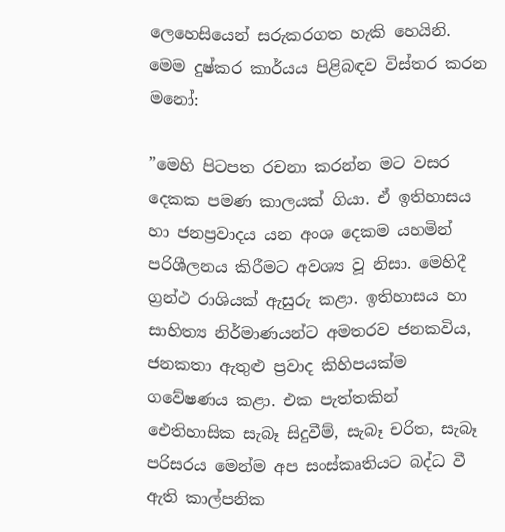ලෙහෙසියෙන් සරුකරගත හැකි හෙයිනි. මෙම දුෂ්කර කාර්යය පිළිබඳව විස්තර කරන මනෝ:

”මෙහි පිටපත රචනා කරන්න මට වසර දෙකක පමණ කාලයක් ගියා. ඒ ඉතිහාසය හා ජනප්‍රවාදය යන අංශ දෙකම යහමින් පරිශීලනය කිරීමට අවශ්‍ය වූ නිසා. මෙහිදී ග්‍රන්ථ රාශියක් ඇසුරු කළා. ඉතිහාසය හා සාහිත්‍ය නිර්මාණයන්ට අමතරව ජනකවිය, ජනකතා ඇතුළු ප්‍රවාද කිහිපයක්ම ගවේෂණය කළා. එක පැත්තකින් ඓතිහාසික සැබෑ සිදුවීම්, සැබෑ චරිත, සැබෑ පරිසරය මෙන්ම අප සංස්කෘතියට බද්ධ වී ඇති කාල්පනික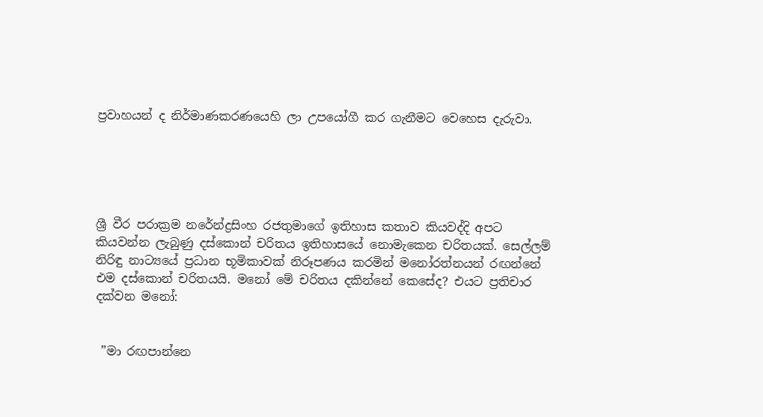ප්‍රවාහයන් ද නිර්මාණකරණයෙහි ලා උපයෝගී කර ගැනීමට වෙහෙස දැරුවා.





ශ්‍රී වීර පරාක්‍රම නරේන්ද්‍රසිංහ රජතුමාගේ ඉතිහාස කතාව කියවද්දි අපට කියවන්න ලැබුණු දස්කොන් චරිතය ඉතිහාසයේ නොමැකෙන චරිතයක්. සෙල්ලම් නිරිඳු නාට්‍යයේ ප්‍රධාන භූමිකාවක් නිරූපණය කරමින් මනෝරත්නයන් රඟන්නේ එම දස්කොන් චරිතයයි. මනෝ මේ චරිතය දකින්නේ කෙසේද? එයට ප්‍රතිචාර දක්වන මනෝ:


 ”මා රඟපාන්නෙ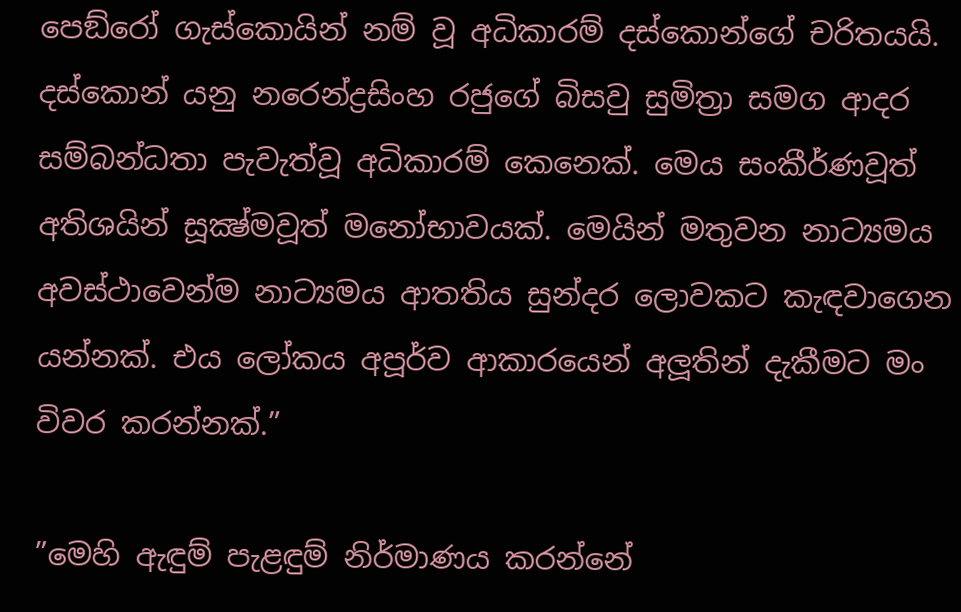පෙඞ්රෝ ගැස්කොයින් නම් වූ අධිකාරම් දස්කොන්ගේ චරිතයයි. දස්කොන් යනු නරෙන්ද්‍රසිංහ රජුගේ බිසවු සුමිත්‍රා සමග ආදර සම්බන්ධතා පැවැත්වූ අධිකාරම් කෙනෙක්. මෙය සංකීර්ණවූත් අතිශයින් සූක්‍ෂ්මවූත් මනෝභාවයක්. මෙයින් මතුවන නාට්‍යමය අවස්ථාවෙන්ම නාට්‍යමය ආතතිය සුන්දර ලොවකට කැඳවාගෙන යන්නක්. එය ලෝකය අපූර්ව ආකාරයෙන් අලූතින් දැකීමට මං විවර කරන්නක්.”

”මෙහි ඇඳුම් පැළඳුම් නිර්මාණය කරන්නේ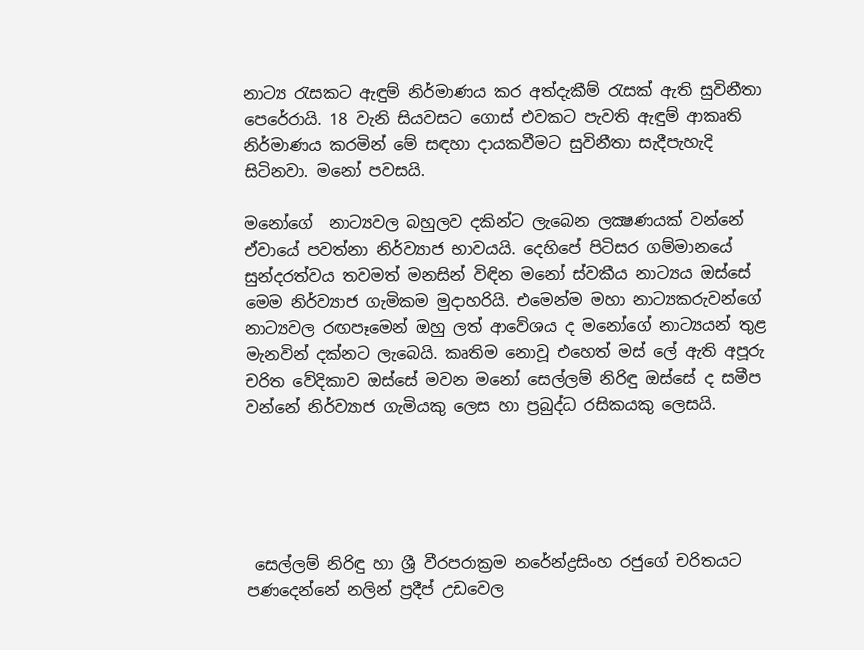නාට්‍ය රැසකට ඇඳුම් නිර්මාණය කර අත්දැකීම් රැසක් ඇති සුවිනීතා පෙරේරායි. 18 වැනි සියවසට ගොස් එවකට පැවති ඇඳුම් ආකෘති නිර්මාණය කරමින් මේ සඳහා දායකවීමට සුවිනීතා සැදීපැහැදි සිටිනවා. මනෝ පවසයි.

මනෝගේ  නාට්‍යවල බහුලව දකින්ට ලැබෙන ලක්‍ෂණයක් වන්නේ ඒවායේ පවත්නා නිර්ව්‍යාජ භාවයයි. දෙහිපේ පිටිසර ගම්මානයේ සුන්දරත්වය තවමත් මනසින් විඳින මනෝ ස්වකීය නාට්‍යය ඔස්සේ මෙම නිර්ව්‍යාජ ගැමිකම මුදාහරියි. එමෙන්ම මහා නාට්‍යකරුවන්ගේ නාට්‍යවල රඟපෑමෙන් ඔහු ලත් ආවේශය ද මනෝගේ නාට්‍යයන් තුළ මැනවින් දක්නට ලැබෙයි. කෘතිම නොවූ එහෙත් මස් ලේ ඇති අපූරු චරිත වේදිකාව ඔස්සේ මවන මනෝ සෙල්ලම් නිරිඳු ඔස්සේ ද සමීප වන්නේ නිර්ව්‍යාජ ගැමියකු ලෙස හා ප්‍රබුද්ධ රසිකයකු ලෙසයි.





 සෙල්ලම් නිරිඳු හා ශ්‍රී වීරපරාක්‍රම නරේන්ද්‍රසිංහ රජුගේ චරිතයට පණදෙන්නේ නලින් ප්‍රදීප් උඩවෙල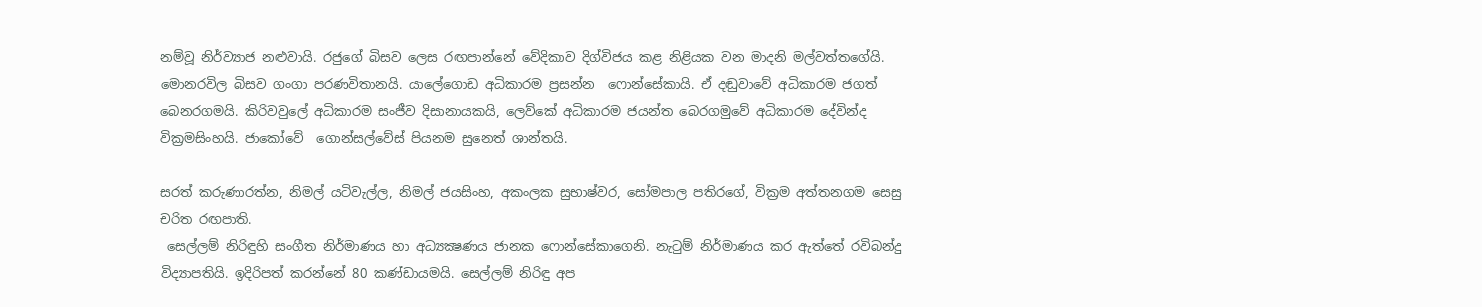නම්වූ නිර්ව්‍යාජ නළුවායි. රජුගේ බිසව ලෙස රඟපාන්නේ වේදිකාව දිග්විජය කළ නිළියක වන මාදනි මල්වත්තගේයි. මොනරවිල බිසව ගංගා පරණවිතානයි. යාලේගොඩ අධිකාරම ප්‍රසන්න  ෆොන්සේකායි. ඒ දඬුවාවේ අධිකාරම ජගත් බෙනරගමයි. කිරිවවුලේ අධිකාරම සංජීව දිසානායකයි, ලෙව්කේ අධිකාරම ජයන්ත බෙරගමුවේ අධිකාරම දේවින්ද වික්‍රමසිංහයි. ජාකෝවේ  ගොන්සල්වේස් පියනම සුනෙත් ශාන්තයි.

සරත් කරුණාරත්න, නිමල් යටිවැල්ල, නිමල් ජයසිංහ, අකංලක සුභාෂ්වර, සෝමපාල පතිරගේ, වික්‍රම අත්තනගම සෙසු චරිත රඟපාති.
 සෙල්ලම් නිරිඳුහි සංගීත නිර්මාණය හා අධ්‍යක්‍ෂණය ජානක ෆොන්සේකාගෙනි. නැටුම් නිර්මාණය කර ඇත්තේ රවිබන්දු විද්‍යාපතියි. ඉදිරිපත් කරන්නේ 80 කණ්ඩායමයි. සෙල්ලම් නිරිඳු අප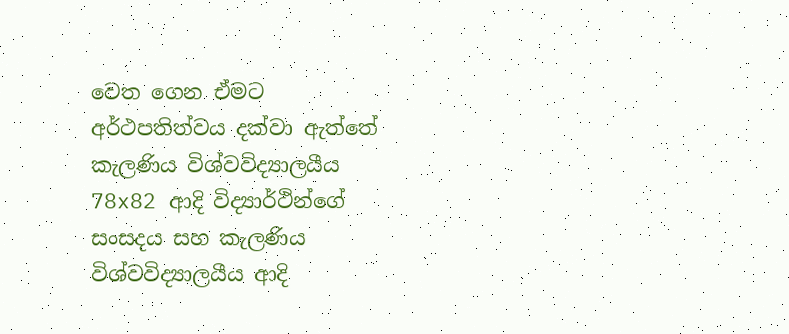වෙත ගෙන ඒමට  අර්ථපතිත්වය දක්වා ඇත්තේ කැලණිය විශ්වවිද්‍යාලයීය 78x82 ආදි විද්‍යාර්ථින්ගේ සංසදය සහ කැලණිය විශ්වවිද්‍යාලයීය ආදි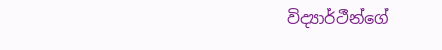විද්‍යාර්ථීන්ගේ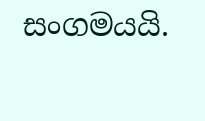සංගමයයි.